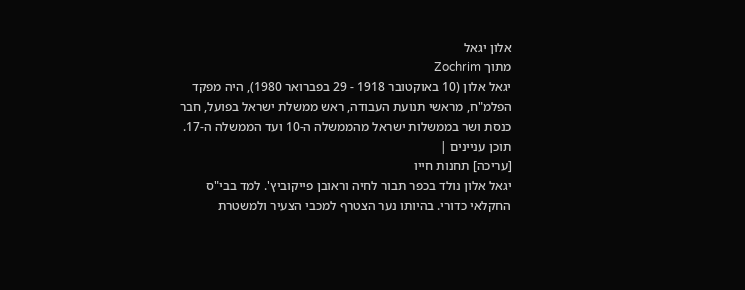אלון יגאל
מתוך Zochrim
יגאל אלון (10 באוקטובר 1918 - 29 בפברואר 1980), היה מפקד הפלמ"ח, מראשי תנועת העבודה, ראש ממשלת ישראל בפועל, חבר כנסת ושר בממשלות ישראל מהממשלה ה-10 ועד הממשלה ה-17.
תוכן עניינים |
[עריכה] תחנות חייו
יגאל אלון נולד בכפר תבור לחיה וראובן פייקוביץ'. למד בבי"ס החקלאי כדורי. בהיותו נער הצטרף למכבי הצעיר ולמשטרת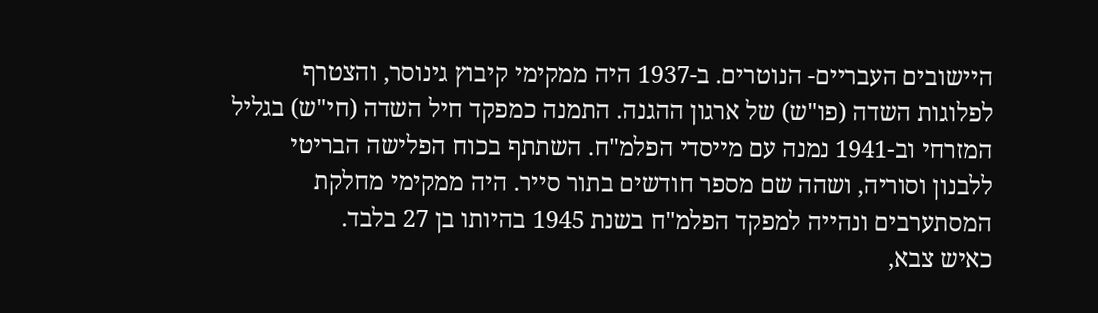היישובים העבריים- הנוטרים. ב-1937 היה ממקימי קיבוץ גינוסר, והצטרף לפלוגות השדה (פו"ש) של ארגון ההגנה. התמנה כמפקד חיל השדה (חי"ש) בגליל המזרחי וב-1941 נמנה עם מייסדי הפלמ"ח. השתתף בכוח הפלישה הבריטי ללבנון וסוריה, ושהה שם מספר חודשים בתור סייר. היה ממקימי מחלקת המסתערבים ונהייה למפקד הפלמ"ח בשנת 1945 בהיותו בן 27 בלבד.
כאיש צבא,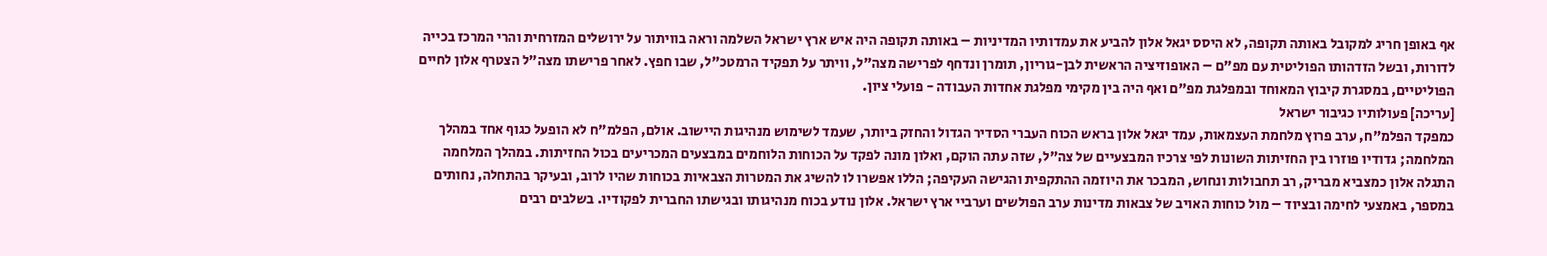אף באופן חריג למקובל באותה תקופה, לא היסס יגאל אלון להביע את עמדותיו המדיניות – באותה תקופה היה איש ארץ ישראל השלמה וראה בוויתור על ירושלים המזרחית והרי המרכז בכייה לדורות, ובשל הזדהותו הפוליטית עם מפ"ם – האופוזיציה הראשית לבן-גוריון, תומרן ונדחף לפרישה מצה"ל, וויתר על תפקיד הרמטכ"ל, שבו חפץ. לאחר פרישתו מצה"ל הצטרף אלון לחיים הפוליטיים, במסגרת קיבוץ המאוחד ובמפלגת מפ"ם ואף היה בין מקימי מפלגת אחדות העבודה - פועלי ציון.
[עריכה] פעולותיו כגיבור ישראל
כמפקד הפלמ"ח, ערב פרוץ מלחמת העצמאות, עמד יגאל אלון בראש הכוח העברי הסדיר הגדול והחזק ביותר, שעמד לשימוש מנהיגות היישוב. אולם, הפלמ"ח לא הופעל כגוף אחד במהלך המלחמה; גדודיו פוזרו בין החזיתות השונות לפי צרכיו המבצעיים של צה"ל, שזה עתה הוקם, ואלון מונה לפקד על הכוחות הלוחמים במבצעים המכריעים בכול החזיתות. במהלך המלחמה התגלה אלון כמצביא מבריק, רב תחבולות ונחוש, המבכר את היוזמה ההתקפית והגישה העקיפה; הללו אפשרו לו להשיג את המטרות הצבאיות בכוחות שהיו לרוב, ובעיקר בהתחלה, נחותים במספר, באמצעי לחימה ובציוד – מול כוחות האויב של צבאות מדינות ערב הפולשים וערביי ארץ ישראל. אלון נודע בכוח מנהיגותו ובגישתו החברית לפקודיו. בשלבים רבים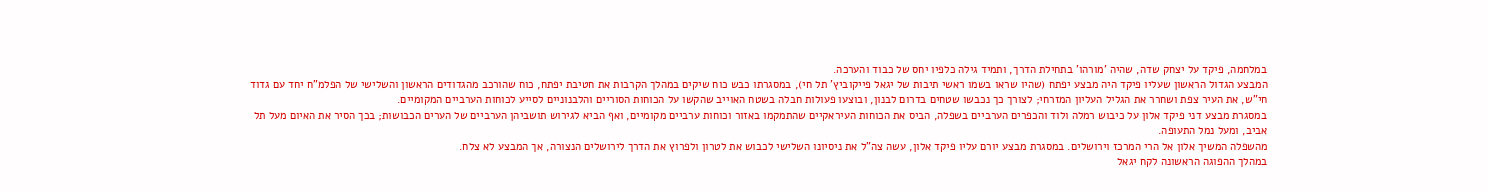במלחמה, פיקד על יצחק שדה, שהיה 'מורהו' בתחילת הדרך, ותמיד גילה כלפיו יחס של כבוד והערכה.
המבצע הגדול הראשון שעליו פיקד היה מבצע יפתח (שהיו שראו בשמו ראשי תיבות של יגאל פייקוביץ' תל חי), במסגרתו כבש כוח שיקים במהלך הקרבות את חטיבת יפתח, כוח שהורכב מהגדודים הראשון והשלישי של הפלמ"ח יחד עם גדוד חי"ש, את העיר צפת ושחרר את הגליל העליון המזרחי; לצורך כך נכבשו שטחים בדרום לבנון, ובוצעו פעולות חבלה בשטח האוייב שהקשו על הכוחות הסוריים והלבנוניים לסייע לכוחות הערביים המקומיים.
במסגרת מבצע דני פיקד אלון על כיבוש רמלה ולוד והכפרים הערביים בשפלה, הביס את הכוחות העיראקיים שהתמקמו באזור וכוחות ערביים מקומיים, ואף הביא לגירוש תושביהן הערביים של הערים הכבושות; בכך הסיר את האיום מעל תל אביב, ומעל נמל התעופה.
מהשפלה המשיך אלון אל הרי המרכז וירושלים. במסגרת מבצע יורם עליו פיקד אלון, עשה צה"ל את ניסיונו השלישי לכבוש את לטרון ולפרוץ את הדרך לירושלים הנצורה, אך המבצע לא צלח.
במהלך ההפוגה הראשונה לקח יגאל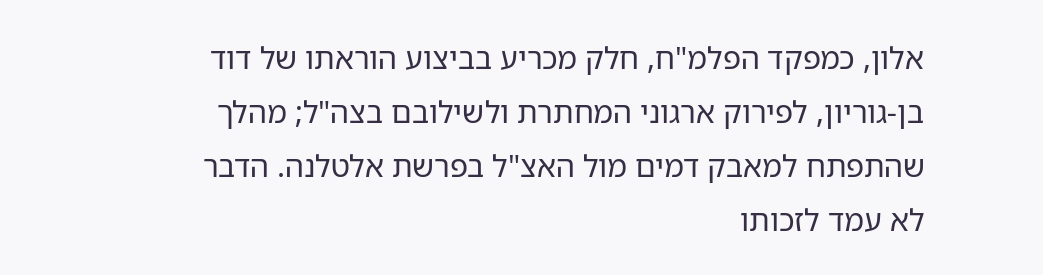אלון, כמפקד הפלמ"ח, חלק מכריע בביצוע הוראתו של דוד בן-גוריון, לפירוק ארגוני המחתרת ולשילובם בצה"ל; מהלך שהתפתח למאבק דמים מול האצ"ל בפרשת אלטלנה. הדבר לא עמד לזכותו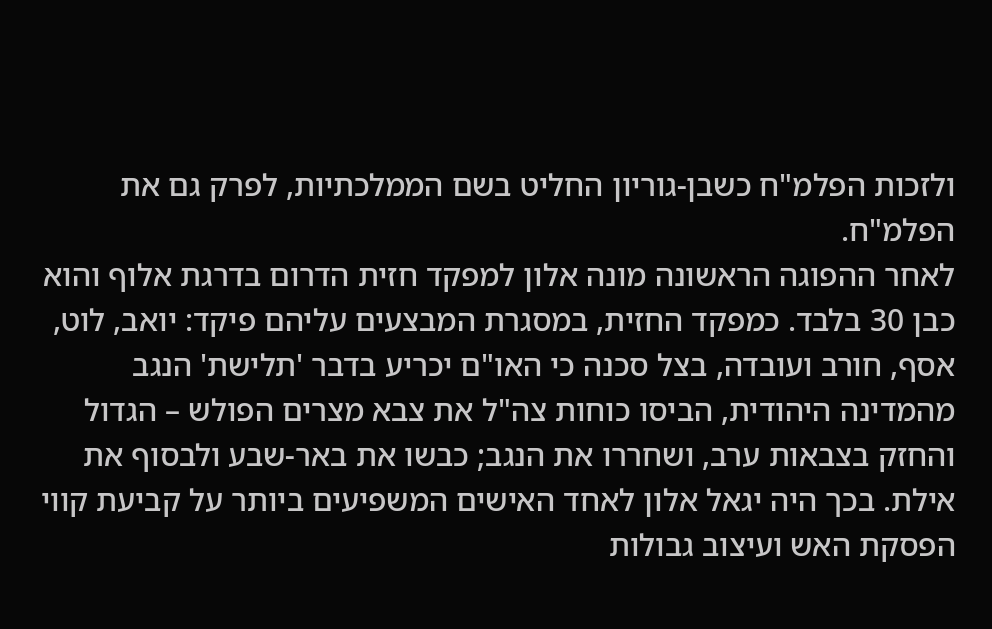ולזכות הפלמ"ח כשבן-גוריון החליט בשם הממלכתיות, לפרק גם את הפלמ"ח.
לאחר ההפוגה הראשונה מונה אלון למפקד חזית הדרום בדרגת אלוף והוא כבן 30 בלבד. כמפקד החזית, במסגרת המבצעים עליהם פיקד: יואב, לוט, אסף, חורב ועובדה, בצל סכנה כי האו"ם יכריע בדבר 'תלישת' הנגב מהמדינה היהודית, הביסו כוחות צה"ל את צבא מצרים הפולש – הגדול והחזק בצבאות ערב, ושחררו את הנגב; כבשו את באר-שבע ולבסוף את אילת. בכך היה יגאל אלון לאחד האישים המשפיעים ביותר על קביעת קווי הפסקת האש ועיצוב גבולות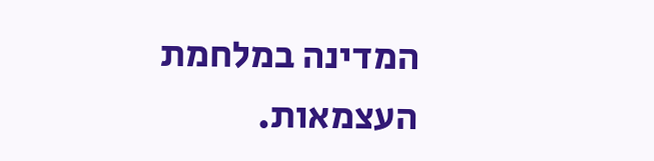המדינה במלחמת העצמאות.